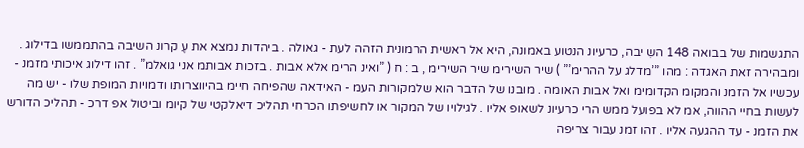התגשמות של בבואה 148 השִ יבה, כרעיונ הנטוע באמונה, היא אל ראשית הרמונית הזהה לעת - גאולה . ביהדות נמצא את עֶ קרונ השיבה בהתממשו בדילוג . ומבהירה זאת האגדה : מהו ”’מדלג על ההרימ’” ) שיר השירימ שיר השירימ , ב : ח ( ”ואינ הרימ אלא אבות . בזכות אבותמ אני גואלמ” . זהו דילוג איכותי מזמנ - עכשיו אל הזמנ והמקומ הקדומימ ואל אבות האומה . מובנו של הדבר הוא שלמקורות העמ - האידאה שהפיחה חיימ בהיווצרותו ודמויות המופת שלו - יש מה לעשות בחיי ההווה, אמ לא בפועל ממש הרי כרעיונ לשאופ אליו . לגילויו של המקור או לחשיפתו הכרחי תהליכ דיאלקטי של קיומ וביטול אפ דרכ - תהליכ הדורש את הזמנ - עד ההגעה אליו . זהו זמנ עבור צריפה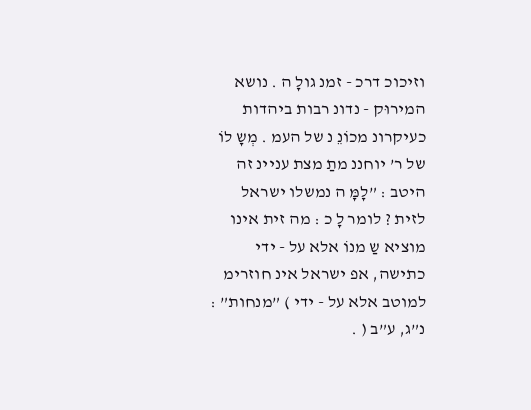וזיכוכ דרכ - זמנ גולָ ה . נושא המירוּק - נדונ רבות ביהדות כעיקרונ מכוֹנֵ נ של העמ . מְשָ לוֹ של ר’ יוחננ מתַ מצת עניינ זה היטב : ”לָמָּ ה נמשלו ישראל לזית ? לומר לָ כ : מה זית אינו מוציא שַ מנוֹ אלא על - ידי כתישה, אפ ישראל אינ חוזרימ למוטב אלא על - ידי ) ”מנחות” : נ”ג, ע”ב ( .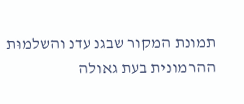תמונת המקור שבגנ עדנ והשלמוּת ההרמונית בעת גאולה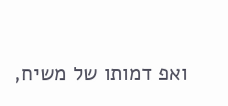ואפ דמותו של משיח,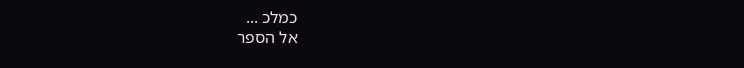כמלכ ...
אל הספר